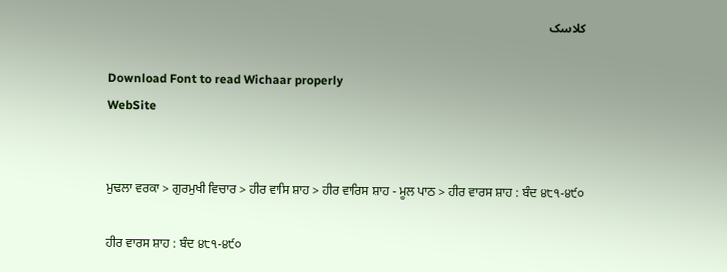کلاسک

Download Font to read Wichaar properly
WebSite


ਮੁਢਲਾ ਵਰਕਾ > ਗੁਰਮੁਖੀ ਵਿਚਾਰ > ਹੀਰ ਵਾਸਿ ਸ਼ਾਹ > ਹੀਰ ਵਾਰਿਸ ਸ਼ਾਹ - ਮੂਲ ਪਾਠ > ਹੀਰ ਵਾਰਸ ਸ਼ਾਹ : ਬੰਦ ੪੮੧-੪੯੦

ਹੀਰ ਵਾਰਸ ਸ਼ਾਹ : ਬੰਦ ੪੮੧-੪੯੦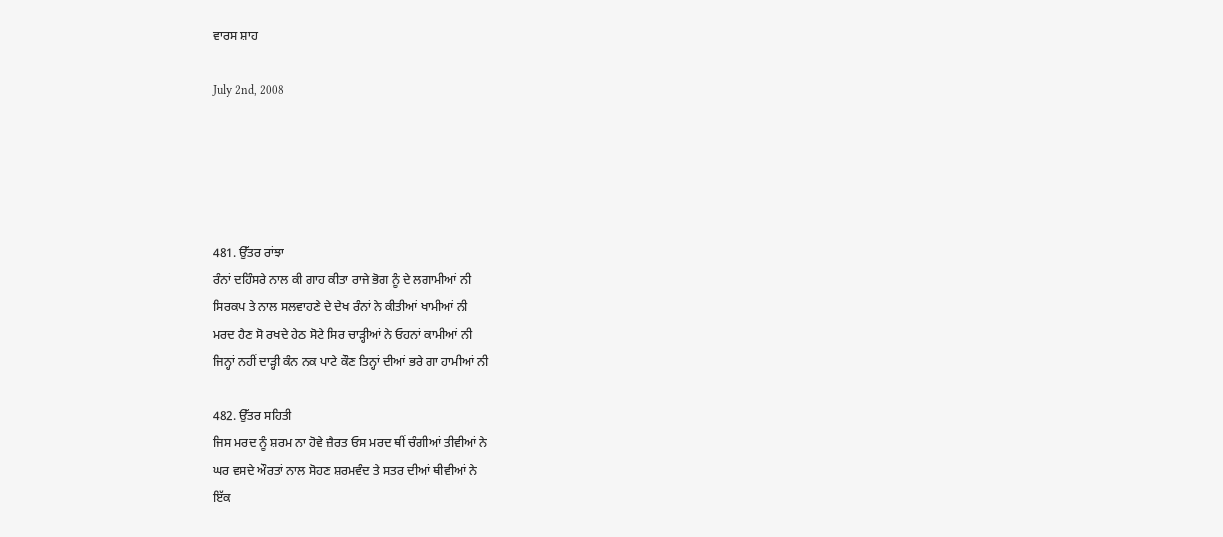ਵਾਰਸ ਸ਼ਾਹ

July 2nd, 2008





481. ਉੱਤਰ ਰਾਂਝਾ
ਰੰਨਾਂ ਦਹਿੰਸਰੇ ਨਾਲ ਕੀ ਗਾਹ ਕੀਤਾ ਰਾਜੇ ਭੋਗ ਨੂੰ ਦੇ ਲਗਾਮੀਆਂ ਨੀ
ਸਿਰਕਪ ਤੇ ਨਾਲ ਸਲਵਾਹਣੇ ਦੇ ਦੇਖ ਰੰਨਾਂ ਨੇ ਕੀਤੀਆਂ ਖਾਮੀਆਂ ਨੀ
ਮਰਦ ਹੈਣ ਸੋ ਰਖਦੇ ਹੇਠ ਸੋਟੇ ਸਿਰ ਚਾੜ੍ਹੀਆਂ ਨੇ ਓਹਨਾਂ ਕਾਮੀਆਂ ਨੀ
ਜਿਨ੍ਹਾਂ ਨਹੀਂ ਦਾੜ੍ਹੀ ਕੰਨ ਨਕ ਪਾਟੇ ਕੌਣ ਤਿਨ੍ਹਾਂ ਦੀਆਂ ਭਰੇ ਗਾ ਹਾਮੀਆਂ ਨੀ

482. ਉੱਤਰ ਸਹਿਤੀ
ਜਿਸ ਮਰਦ ਨੂੰ ਸ਼ਰਮ ਨਾ ਹੋਵੇ ਜ਼ੈਰਤ ਓਸ ਮਰਦ ਥੀਂ ਚੰਗੀਆਂ ਤੀਵੀਆਂ ਨੇ
ਘਰ ਵਸਦੇ ਔਰਤਾਂ ਨਾਲ ਸੋਹਣ ਸ਼ਰਮਵੰਦ ਤੇ ਸਤਰ ਦੀਆਂ ਥੀਵੀਆਂ ਨੇ
ਇੱਕ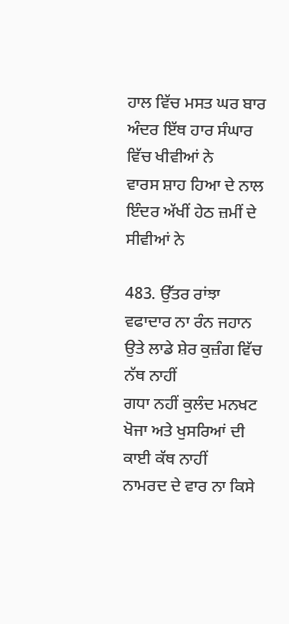ਹਾਲ ਵਿੱਚ ਮਸਤ ਘਰ ਬਾਰ ਅੰਦਰ ਇੱਥ ਹਾਰ ਸੰਘਾਰ ਵਿੱਚ ਖੀਵੀਆਂ ਨੇ
ਵਾਰਸ ਸ਼ਾਹ ਹਿਆ ਦੇ ਨਾਲ ਇੰਦਰ ਅੱਖੀਂ ਹੇਠ ਜ਼ਮੀਂ ਦੇ ਸੀਵੀਆਂ ਨੇ

483. ਉੱਤਰ ਰਾਂਝਾ
ਵਫਾਦਾਰ ਨਾ ਰੰਨ ਜਹਾਨ ਉਤੇ ਲਾਡੇ ਸ਼ੇਰ ਕੁਜ਼ੰਗ ਵਿੱਚ ਨੱਥ ਨਾਹੀਂ
ਗਧਾ ਨਹੀਂ ਕੁਲੰਦ ਮਨਖਟ ਖੋਜਾ ਅਤੇ ਖੁਸਰਿਆਂ ਦੀ ਕਾਈ ਕੱਥ ਨਾਹੀਂ
ਨਾਮਰਦ ਦੇ ਵਾਰ ਨਾ ਕਿਸੇ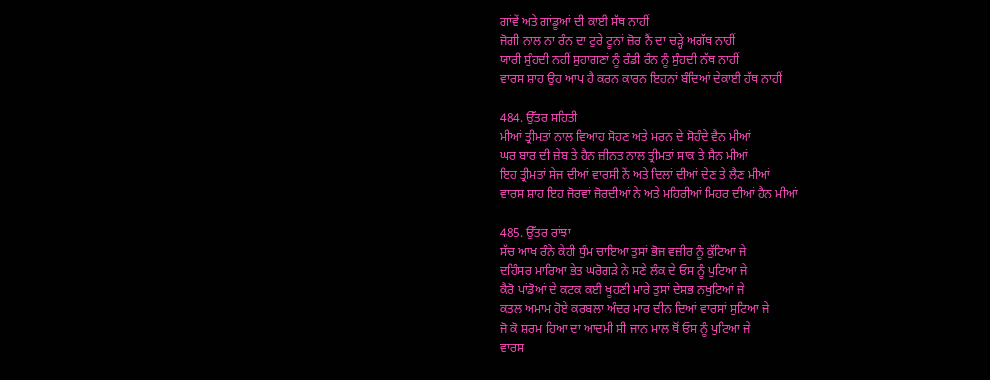ਗਾਂਵੇਂ ਅਤੇ ਗਾਂਡੂਆਂ ਦੀ ਕਾਈ ਸੱਥ ਨਾਹੀਂ
ਜੋਗੀ ਨਾਲ ਨਾ ਰੰਨ ਦਾ ਟੁਰੇ ਟੂਨਾਂ ਜ਼ੋਰ ਨੈਂ ਦਾ ਚੜ੍ਹੇ ਅਗੱਥ ਨਾਹੀਂ
ਯਾਰੀ ਸੁੰਹਦੀ ਨਹੀਂ ਸੁਹਾਗਣਾਂ ਨੂੰ ਰੰਡੀ ਰੰਨ ਨੂੰ ਸੁੰਹਦੀ ਨੱਥ ਨਾਹੀਂ
ਵਾਰਸ ਸ਼ਾਹ ਉਹ ਆਪ ਹੈ ਕਰਨ ਕਾਰਨ ਇਹਨਾਂ ਬੰਦਿਆਂ ਦੇਕਾਈ ਹੱਥ ਨਾਹੀਂ

484. ਉੱਤਰ ਸਹਿਤੀ
ਮੀਆਂ ਤ੍ਰੀਮਤਾਂ ਨਾਲ ਵਿਆਹ ਸੋਹਣ ਅਤੇ ਮਰਨ ਦੇ ਸੋਹੰਦੇ ਵੈਨ ਮੀਆਂ
ਘਰ ਬਾਰ ਦੀ ਜ਼ੇਬ ਤੇ ਹੈਨ ਜ਼ੀਨਤ ਨਾਲ ਤ੍ਰੀਮਤਾਂ ਸਾਕ ਤੇ ਸੈਨ ਮੀਆਂ
ਇਹ ਤ੍ਰੀਮਤਾਂ ਸੇਜ ਦੀਆਂ ਵਾਰਸੀ ਨੇਂ ਅਤੇ ਦਿਲਾਂ ਦੀਆਂ ਦੇਣ ਤੇ ਲੈਣ ਮੀਆਂ
ਵਾਰਸ ਸ਼ਾਹ ਇਹ ਜੋਰਵਾਂ ਜੋਰਦੀਆਂ ਨੇ ਅਤੇ ਮਹਿਰੀਆਂ ਮਿਹਰ ਦੀਆਂ ਹੈਨ ਮੀਆਂ

485. ਉੱਤਰ ਰਾਂਝਾ
ਸੱਚ ਆਖ ਰੰਨੇ ਕੇਹੀ ਧੁੰਮ ਚਾਇਆ ਤੁਸਾਂ ਭੋਜ ਵਜ਼ੀਰ ਨੂੰ ਕੁੱਟਿਆ ਜੇ
ਦਹਿੰਸਰ ਮਾਰਿਆ ਭੇਤ ਘਰੋਗੜੇ ਨੇ ਸਣੇ ਲੰਕ ਦੇ ਓਸ ਨੂੰ ਪੁਟਿਆ ਜੇ
ਕੈਰੋ ਪਾਂਡੋਆਂ ਦੇ ਕਟਕ ਕਈ ਖੂਹਣੀ ਮਾਰੇ ਤੁਸਾਂ ਦੇਸਭ ਨਖੁਟਿਆਂ ਜੇ
ਕਤਲ ਅਮਾਮ ਹੋਏ ਕਰਬਲਾ ਅੰਦਰ ਮਾਰ ਦੀਨ ਦਿਆਂ ਵਾਰਸਾਂ ਸੁਟਿਆ ਜੇ
ਜੋ ਕੋ ਸ਼ਰਮ ਹਿਆ ਦਾ ਆਦਮੀ ਸੀ ਜਾਨ ਮਾਲ ਥੋਂ ਓਸ ਨੂੰ ਪੁਟਿਆ ਜੇ
ਵਾਰਸ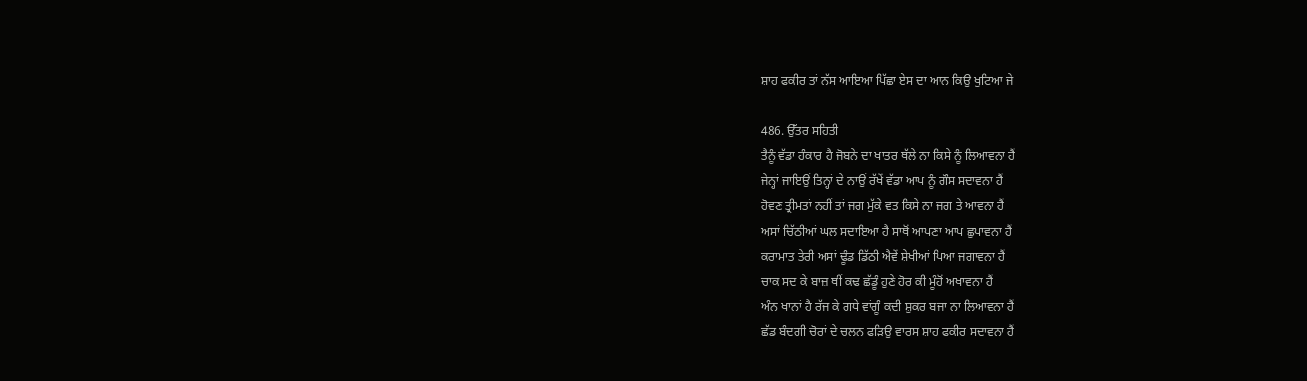ਸ਼ਾਹ ਫਕੀਰ ਤਾਂ ਨੱਸ ਆਇਆ ਪਿੱਛਾ ਏਸ ਦਾ ਆਨ ਕਿਉ ਖੁਟਿਆ ਜੇ

486. ਉੱਤਰ ਸਹਿਤੀ
ਤੈਨੂੰ ਵੱਡਾ ਹੰਕਾਰ ਹੈ ਜੋਬਨੇ ਦਾ ਖਾਤਰ ਥੱਲੇ ਨਾ ਕਿਸੇ ਨੂੰ ਲਿਆਵਨਾ ਹੈਂ
ਜੇਨ੍ਹਾਂ ਜਾਇਉਂ ਤਿਨ੍ਹਾਂ ਦੇ ਨਾਉਂ ਰੱਖੇਂ ਵੱਡਾ ਆਪ ਨੂੰ ਗੌਸ ਸਦਾਵਨਾ ਹੈਂ
ਹੋਵਣ ਤ੍ਰੀਮਤਾਂ ਨਹੀਂ ਤਾਂ ਜਗ ਮੁੱਕੇ ਵਤ ਕਿਸੇ ਨਾ ਜਗ ਤੇ ਆਵਨਾ ਹੈਂ
ਅਸਾਂ ਚਿੱਠੀਆਂ ਘਲ ਸਦਾਇਆ ਹੈ ਸਾਥੋਂ ਆਪਣਾ ਆਪ ਛੁਪਾਵਨਾ ਹੈਂ
ਕਰਾਮਾਤ ਤੇਰੀ ਅਸਾਂ ਢੂੰਡ ਡਿੱਠੀ ਐਵੇਂ ਸ਼ੇਖੀਆਂ ਪਿਆ ਜਗਾਵਨਾ ਹੈਂ
ਚਾਕ ਸਦ ਕੇ ਬਾਜ਼ ਥੀਂ ਕਢ ਛੱਡੂੰ ਹੁਣੇ ਹੋਰ ਕੀ ਮੂੰਹੋਂ ਅਖਾਵਨਾ ਹੈਂ
ਅੰਨ ਖਾਨਾਂ ਹੈ ਰੱਜ ਕੇ ਗਧੇ ਵਾਂਗੂੰ ਕਦੀ ਸ਼ੁਕਰ ਬਜਾ ਨਾ ਲਿਆਵਨਾ ਹੈਂ
ਛੱਡ ਬੰਦਗੀ ਚੋਰਾਂ ਦੇ ਚਲਨ ਫੜਿਉ ਵਾਰਸ ਸ਼ਾਹ ਫਕੀਰ ਸਦਾਵਨਾ ਹੈਂ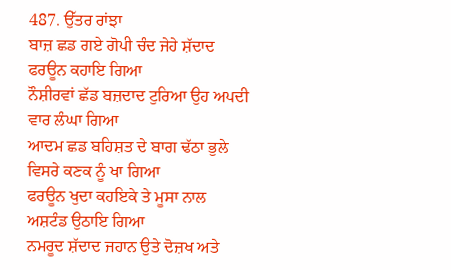487. ਉੱਤਰ ਰਾਂਝਾ
ਬਾਜ਼ ਛਡ ਗਏ ਗੋਪੀ ਚੰਦ ਜੇਹੇ ਸ਼ੱਦਾਦ ਫਰਊਨ ਕਹਾਇ ਗਿਆ
ਨੌਸ਼ੀਰਵਾਂ ਛੱਡ ਬਜ਼ਦਾਦ ਟੁਰਿਆ ਉਹ ਅਪਦੀ ਵਾਰ ਲੰਘਾ ਗਿਆ
ਆਦਮ ਛਡ ਬਹਿਸ਼ਤ ਦੇ ਬਾਗ ਢੱਠਾ ਭੁਲੇ ਵਿਸਰੇ ਕਣਕ ਨੂੰ ਖਾ ਗਿਆ
ਫਰਊਨ ਖੁਦਾ ਕਹਇਕੇ ਤੇ ਮੂਸਾ ਨਾਲ ਅਸ਼ਟੰਡ ਉਠਾਇ ਗਿਆ
ਨਮਰੂਦ ਸ਼ੱਦਾਦ ਜਹਾਨ ਉਤੇ ਦੋਜ਼ਖ ਅਤੇ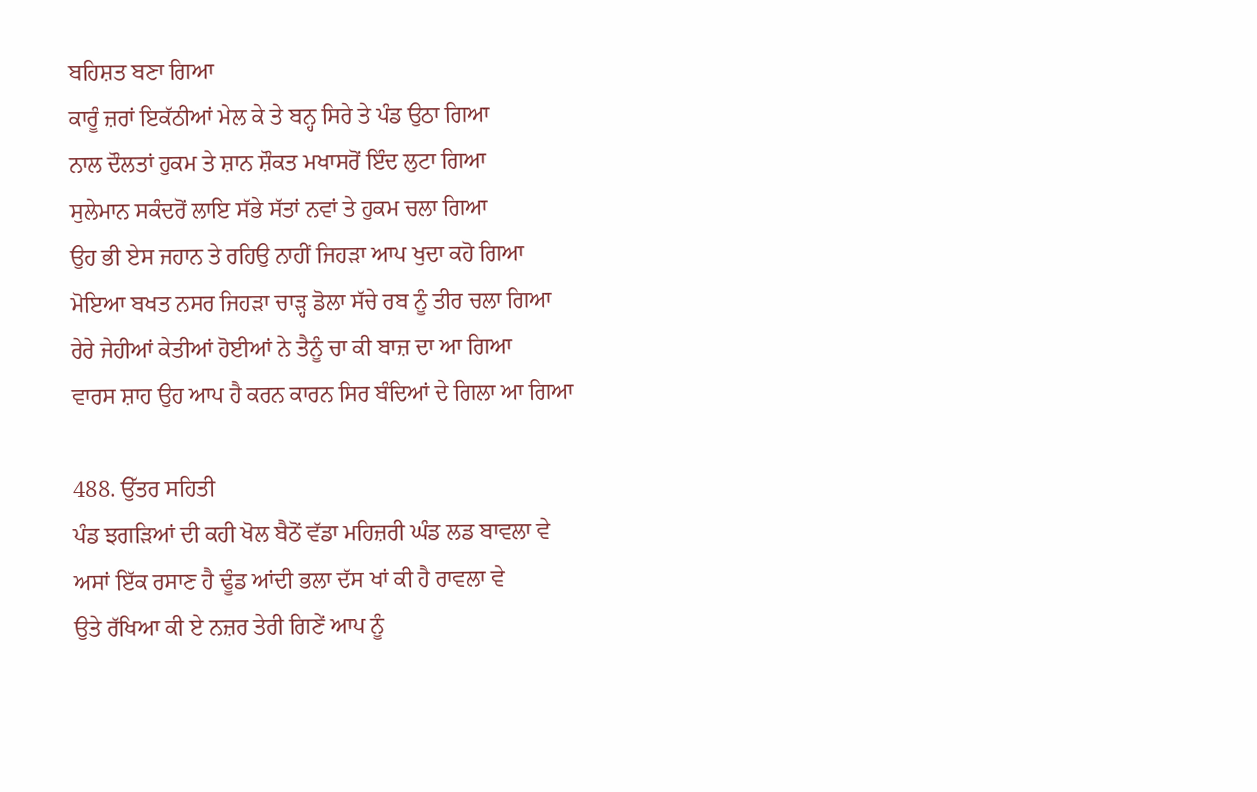ਬਹਿਸ਼ਤ ਬਣਾ ਗਿਆ
ਕਾਰੂੰ ਜ਼ਰਾਂ ਇਕੱਠੀਆਂ ਮੇਲ ਕੇ ਤੇ ਬਨ੍ਹ ਸਿਰੇ ਤੇ ਪੰਡ ਉਠਾ ਗਿਆ
ਨਾਲ ਦੌਲਤਾਂ ਹੁਕਮ ਤੇ ਸ਼ਾਨ ਸ਼ੌਕਤ ਮਖਾਸਰੋਂ ਇੰਦ ਲੁਟਾ ਗਿਆ
ਸੁਲੇਮਾਨ ਸਕੰਦਰੋਂ ਲਾਇ ਸੱਭੇ ਸੱਤਾਂ ਨਵਾਂ ਤੇ ਹੁਕਮ ਚਲਾ ਗਿਆ
ਉਹ ਭੀ ਏਸ ਜਹਾਨ ਤੇ ਰਹਿਉ ਨਾਹੀਂ ਜਿਹੜਾ ਆਪ ਖੁਦਾ ਕਹੋ ਗਿਆ
ਮੋਇਆ ਬਖਤ ਨਸਰ ਜਿਹੜਾ ਚਾੜ੍ਹ ਡੋਲਾ ਸੱਚੇ ਰਬ ਨੂੰ ਤੀਰ ਚਲਾ ਗਿਆ
ਰੇਰੇ ਜੇਹੀਆਂ ਕੇਤੀਆਂ ਹੋਈਆਂ ਨੇ ਤੈਨੂੰ ਚਾ ਕੀ ਬਾਜ਼ ਦਾ ਆ ਗਿਆ
ਵਾਰਸ ਸ਼ਾਹ ਉਹ ਆਪ ਹੈ ਕਰਨ ਕਾਰਨ ਸਿਰ ਬੰਦਿਆਂ ਦੇ ਗਿਲਾ ਆ ਗਿਆ

488. ਉੱਤਰ ਸਹਿਤੀ
ਪੰਡ ਝਗੜਿਆਂ ਦੀ ਕਹੀ ਖੋਲ ਬੈਠੋਂ ਵੱਡਾ ਮਹਿਜ਼ਰੀ ਘੰਡ ਲਡ ਬਾਵਲਾ ਵੇ
ਅਸਾਂ ਇੱਕ ਰਸਾਣ ਹੈ ਢੂੰਡ ਆਂਦੀ ਭਲਾ ਦੱਸ ਖਾਂ ਕੀ ਹੈ ਰਾਵਲਾ ਵੇ
ਉਤੇ ਰੱਖਿਆ ਕੀ ਏ ਨਜ਼ਰ ਤੇਰੀ ਗਿਣੇਂ ਆਪ ਨੂੰ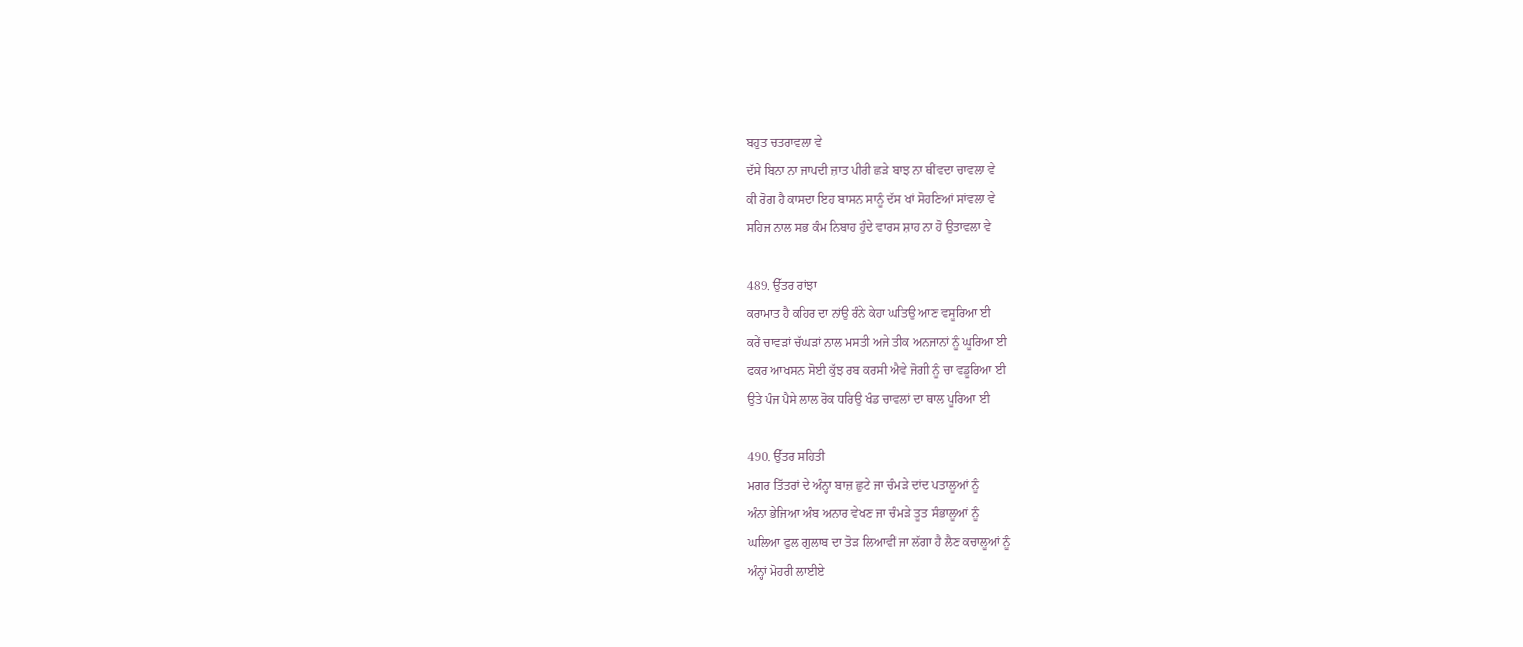ਬਹੁਤ ਚਤਰਾਵਲਾ ਵੇ
ਦੱਸੇ ਬਿਨਾ ਨਾ ਜਾਪਦੀ ਜ਼ਾਤ ਪੀਰੀ ਛੜੇ ਬਾਝ ਨਾ ਥੀਂਵਦਾ ਚਾਵਲਾ ਵੇ
ਕੀ ਰੋਗ ਹੈ ਕਾਸਦਾ ਇਹ ਬਾਸਨ ਸਾਨੂੰ ਦੱਸ ਖਾਂ ਸੋਹਣਿਆਂ ਸਾਂਵਲਾ ਵੇ
ਸਹਿਜ ਨਾਲ ਸਭ ਕੰਮ ਨਿਬਾਹ ਹੁੰਦੇ ਵਾਰਸ ਸ਼ਾਹ ਨਾ ਹੋ ਉਤਾਵਲਾ ਵੇ

489. ਉੱਤਰ ਰਾਂਝਾ
ਕਰਾਮਾਤ ਹੈ ਕਹਿਰ ਦਾ ਨਾਂਉ ਰੰਨੇ ਕੇਹਾ ਘਤਿਉ ਆਣ ਵਸੂਰਿਆ ਈ
ਕਰੇਂ ਚਾਵੜਾਂ ਚੱਘੜਾਂ ਨਾਲ ਮਸਤੀ ਅਜੇ ਤੀਕ ਅਨਜਾਨਾਂ ਨੂੰ ਘੂਰਿਆ ਈ
ਫਕਰ ਆਖਸਨ ਸੋਈ ਕੁੱਝ ਰਬ ਕਰਸੀ ਐਵੇ ਜੋਗੀ ਨੂੰ ਚਾ ਵਡੂਰਿਆ ਈ
ਉਤੇ ਪੰਜ ਪੈਸੇ ਲਾਲ ਰੋਕ ਧਰਿਉ ਖੰਡ ਚਾਵਲਾਂ ਦਾ ਥਾਲ ਪੂਰਿਆ ਈ

490. ਉੱਤਰ ਸਹਿਤੀ
ਮਗਰ ਤਿੱਤਰਾਂ ਦੇ ਅੰਨ੍ਹਾ ਬਾਜ਼ ਛੁਟੇ ਜਾ ਚੰਮੜੇ ਦਾਂਦ ਪਤਾਲੂਆਂ ਨੂੰ
ਅੰਨਾ ਭੇਜਿਆ ਅੰਬ ਅਨਾਰ ਵੇਖਣ ਜਾ ਚੰਮੜੇ ਤੂਤ ਸੰਭਾਲੂਆਂ ਨੂੰ
ਘਲਿਆ ਫੁਲ ਗੁਲਾਬ ਦਾ ਤੋੜ ਲਿਆਵੀਂ ਜਾ ਲੱਗਾ ਹੈ ਲੈਣ ਕਚਾਲੂਆਂ ਨੂੰ
ਅੰਨ੍ਹਾਂ ਮੋਹਰੀ ਲਾਈਏ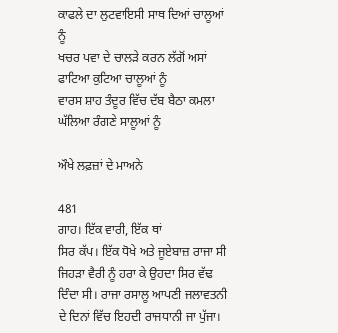ਕਾਫਲੇ ਦਾ ਲੁਟਵਾਇਸੀ ਸਾਥ ਦਿਆਂ ਚਾਲੂਆਂ ਨੂੰ
ਖਚਰ ਪਵਾ ਦੇ ਚਾਲੜੇ ਕਰਨ ਲੱਗੋਂ ਅਸਾਂ ਫਾਟਿਆ ਕੁਟਿਆ ਚਾਲੂਆਂ ਨੂੰ
ਵਾਰਸ ਸ਼ਾਹ ਤੰਦੂਰ ਵਿੱਚ ਦੱਬ ਬੈਠਾ ਕਮਲਾ ਘੱਲਿਆ ਰੰਗਣੇ ਸਾਲੂਆਂ ਨੂੰ

ਔਖੇ ਲਫ਼ਜ਼ਾਂ ਦੇ ਮਾਅਨੇ

481
ਗਾਹ। ਇੱਕ ਵਾਰੀ, ਇੱਕ ਥਾਂ
ਸਿਰ ਕੱਪ। ਇੱਕ ਧੋਖੇ ਅਤੇ ਜੂਏਬਾਜ਼ ਰਾਜਾ ਸੀ ਜਿਹੜਾ ਵੈਰੀ ਨੂੰ ਹਰਾ ਕੇ ਉਹਦਾ ਸਿਰ ਵੱਢ ਦਿੰਦਾ ਸੀ। ਰਾਜਾ ਰਸਾਲੂ ਆਪਣੀ ਜਲਾਵਤਨੀ ਦੇ ਦਿਨਾਂ ਵਿੱਚ ਇਹਦੀ ਰਾਜਧਾਨੀ ਜਾ ਪੁੱਜਾ।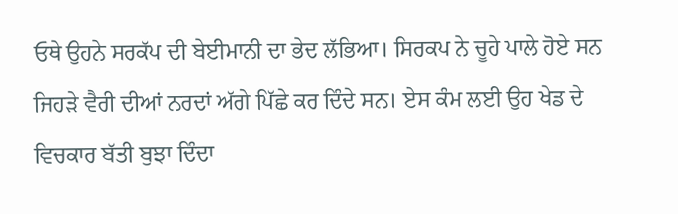ਓਥੇ ਉਹਨੇ ਸਰਕੱਪ ਦੀ ਬੇਈਮਾਨੀ ਦਾ ਭੇਦ ਲੱਭਿਆ। ਸਿਰਕਪ ਨੇ ਚੂਹੇ ਪਾਲੇ ਹੋਏ ਸਨ ਜਿਹੜੇ ਵੈਰੀ ਦੀਆਂ ਨਰਦਾਂ ਅੱਗੇ ਪਿੱਛੇ ਕਰ ਦਿੰਦੇ ਸਨ। ਏਸ ਕੰਮ ਲਈ ਉਹ ਖੇਡ ਦੇ ਵਿਚਕਾਰ ਬੱਤੀ ਬੁਝਾ ਦਿੰਦਾ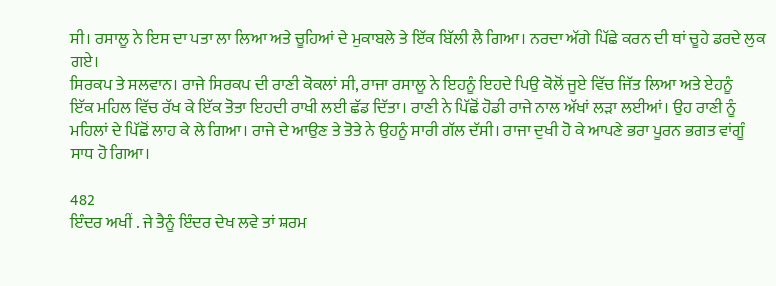ਸੀ। ਰਸਾਲੂ ਨੇ ਇਸ ਦਾ ਪਤਾ ਲਾ ਲਿਆ ਅਤੇ ਚੂਹਿਆਂ ਦੇ ਮੁਕਾਬਲੇ ਤੇ ਇੱਕ ਬਿੱਲੀ ਲੈ ਗਿਆ। ਨਰਦਾ ਅੱਗੇ ਪਿੱਛੇ ਕਰਨ ਦੀ ਥਾਂ ਚੂਹੇ ਡਰਦੇ ਲੁਕ ਗਏ।
ਸਿਰਕਪ ਤੇ ਸਲਵਾਨ। ਰਾਜੇ ਸਿਰਕਪ ਦੀ ਰਾਣੀ ਕੋਕਲਾਂ ਸੀ, ਰਾਜਾ ਰਸਾਲੂ ਨੇ ਇਹਨੂੰ ਇਹਦੇ ਪਿਉ ਕੋਲੋਂ ਜੂਏ ਵਿੱਚ ਜਿੱਤ ਲਿਆ ਅਤੇ ਏਹਨੂੰ
ਇੱਕ ਮਹਿਲ ਵਿੱਚ ਰੱਖ ਕੇ ਇੱਕ ਤੋਤਾ ਇਹਦੀ ਰਾਖੀ ਲਈ ਛੱਡ ਦਿੱਤਾ। ਰਾਣੀ ਨੇ ਪਿੱਛੋਂ ਹੋਡੀ ਰਾਜੇ ਨਾਲ ਅੱਖਾਂ ਲੜਾ ਲਈਆਂ। ਉਹ ਰਾਣੀ ਨੂੰ ਮਹਿਲਾਂ ਦੇ ਪਿੱਛੋਂ ਲਾਹ ਕੇ ਲੇ ਗਿਆ। ਰਾਜੇ ਦੇ ਆਉਣ ਤੇ ਤੋਤੇ ਨੇ ਉਹਨੂੰ ਸਾਰੀ ਗੱਲ ਦੱਸੀ। ਰਾਜਾ ਦੁਖੀ ਹੋ ਕੇ ਆਪਣੇ ਭਰਾ ਪੂਰਨ ਭਗਤ ਵਾਂਗੂੰ ਸਾਧ ਹੋ ਗਿਆ।

482
ਇੰਦਰ ਅਖੀਂ . ਜੇ ਤੈਨੂੰ ਇੰਦਰ ਦੇਖ ਲਵੇ ਤਾਂ ਸ਼ਰਮ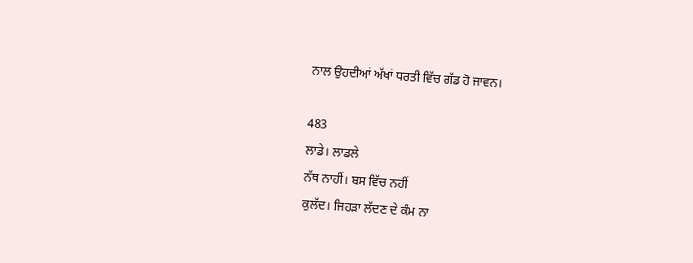ਨਾਲ ਉਹਦੀਆਂ ਅੱਖਾਂ ਧਰਤੀ ਵਿੱਚ ਗੱਡ ਹੋ ਜਾਵਨ।

483
ਲਾਡੇ। ਲਾਡਲੇ
ਨੱਥ ਨਾਹੀਂ। ਬਸ ਵਿੱਚ ਨਹੀਂ
ਕੁਲੱਦ। ਜਿਹੜਾ ਲੱਦਣ ਦੇ ਕੰਮ ਨਾ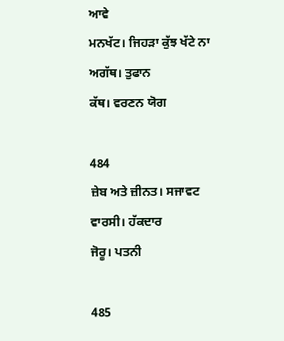ਆਵੇ
ਮਨਖੱਟ। ਜਿਹੜਾ ਕੁੱਝ ਖੱਟੇ ਨਾ
ਅਗੱਥ। ਤੁਫਾਨ
ਕੱਥ। ਵਰਣਨ ਯੋਗ

484
ਜ਼ੇਬ ਅਤੇ ਜ਼ੀਨਤ। ਸਜਾਵਟ
ਵਾਰਸੀ। ਹੱਕਦਾਰ
ਜੋਰੂ। ਪਤਨੀ

485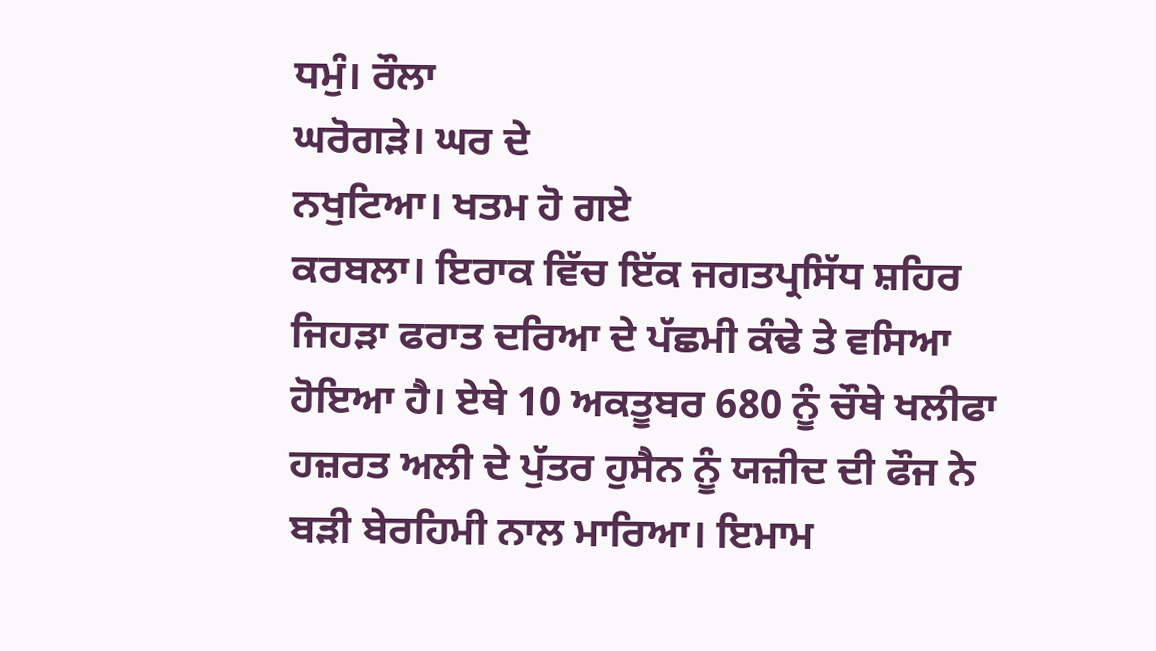ਧਮੁੰ। ਰੌਲਾ
ਘਰੋਗੜੇ। ਘਰ ਦੇ
ਨਖੁਟਿਆ। ਖਤਮ ਹੋ ਗਏ
ਕਰਬਲਾ। ਇਰਾਕ ਵਿੱਚ ਇੱਕ ਜਗਤਪ੍ਰਸਿੱਧ ਸ਼ਹਿਰ ਜਿਹੜਾ ਫਰਾਤ ਦਰਿਆ ਦੇ ਪੱਛਮੀ ਕੰਢੇ ਤੇ ਵਸਿਆ ਹੋਇਆ ਹੈ। ਏਥੇ 10 ਅਕਤੂਬਰ 680 ਨੂੰ ਚੌਥੇ ਖਲੀਫਾ ਹਜ਼ਰਤ ਅਲੀ ਦੇ ਪੁੱਤਰ ਹੁਸੈਨ ਨੂੰ ਯਜ਼ੀਦ ਦੀ ਫੌਜ ਨੇ ਬੜੀ ਬੇਰਹਿਮੀ ਨਾਲ ਮਾਰਿਆ। ਇਮਾਮ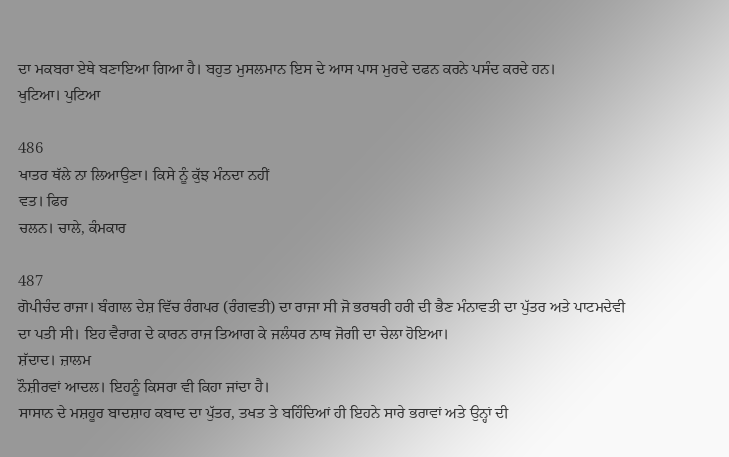ਦਾ ਮਕਬਰਾ ਏਥੇ ਬਣਾਇਆ ਗਿਆ ਹੈ। ਬਹੁਤ ਮੁਸਲਮਾਨ ਇਸ ਦੇ ਆਸ ਪਾਸ ਮੁਰਦੇ ਦਫਨ ਕਰਨੇ ਪਸੰਦ ਕਰਦੇ ਹਨ।
ਖੁਟਿਆ। ਪੁਟਿਆ

486
ਖਾਤਰ ਥੱਲੇ ਨਾ ਲਿਆਉਣਾ। ਕਿਸੇ ਨੂੰ ਕੁੱਝ ਮੰਨਦਾ ਨਹੀਂ
ਵਤ। ਫਿਰ
ਚਲਨ। ਚਾਲੇ, ਕੰਮਕਾਰ

487
ਗੋਪੀਚੰਦ ਰਾਜਾ। ਬੰਗਾਲ ਦੇਸ਼ ਵਿੱਚ ਰੰਗਪਰ (ਰੰਗਵਤੀ) ਦਾ ਰਾਜਾ ਸੀ ਜੋ ਭਰਥਰੀ ਹਰੀ ਦੀ ਭੈਣ ਮੰਨਾਵਤੀ ਦਾ ਪੁੱਤਰ ਅਤੇ ਪਾਟਮਦੇਵੀ ਦਾ ਪਤੀ ਸੀ। ਇਹ ਵੈਰਾਗ ਦੇ ਕਾਰਨ ਰਾਜ ਤਿਆਗ ਕੇ ਜਲੰਧਰ ਨਾਥ ਜੋਗੀ ਦਾ ਚੇਲਾ ਹੋਇਆ।
ਸ਼ੱਦਾਦ। ਜ਼ਾਲਮ
ਨੌਸ਼ੀਰਵਾਂ ਆਦਲ। ਇਹਨੂੰ ਕਿਸਰਾ ਵੀ ਕਿਹਾ ਜਾਂਦਾ ਹੈ।
ਸਾਸਾਨ ਦੇ ਮਸ਼ਹੂਰ ਬਾਦਸ਼ਾਹ ਕਬਾਦ ਦਾ ਪੁੱਤਰ, ਤਖਤ ਤੇ ਬਹਿੰਦਿਆਂ ਹੀ ਇਹਨੇ ਸਾਰੇ ਭਰਾਵਾਂ ਅਤੇ ਉਨ੍ਹਾਂ ਦੀ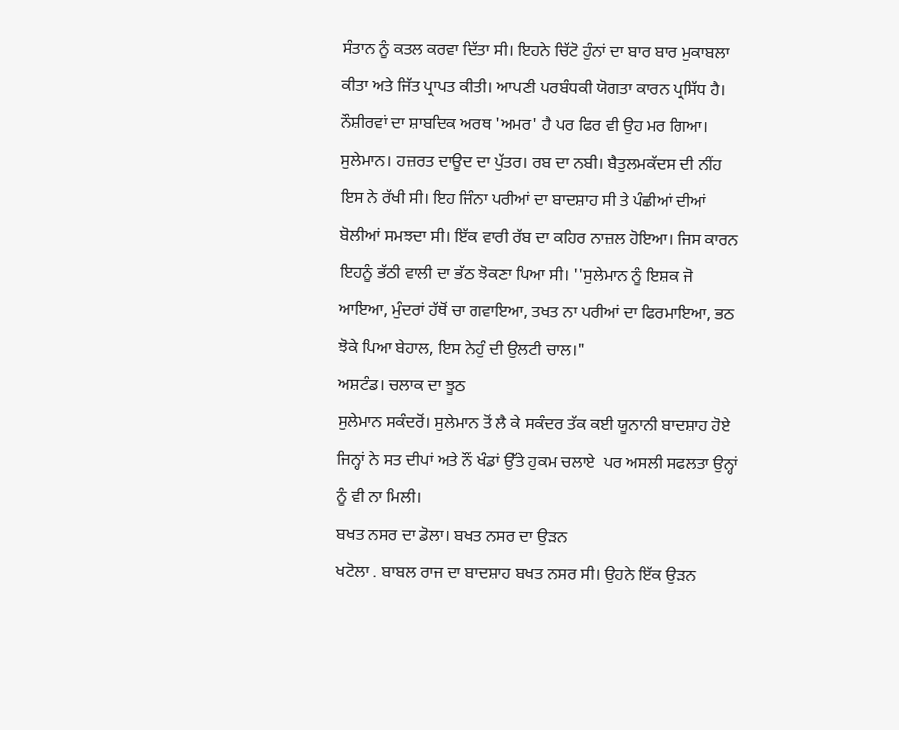ਸੰਤਾਨ ਨੂੰ ਕਤਲ ਕਰਵਾ ਦਿੱਤਾ ਸੀ। ਇਹਨੇ ਚਿੱਟੋ ਹੁੰਨਾਂ ਦਾ ਬਾਰ ਬਾਰ ਮੁਕਾਬਲਾ ਕੀਤਾ ਅਤੇ ਜਿੱਤ ਪ੍ਰਾਪਤ ਕੀਤੀ। ਆਪਣੀ ਪਰਬੰਧਕੀ ਯੋਗਤਾ ਕਾਰਨ ਪ੍ਰਸਿੱਧ ਹੈ। ਨੌਸ਼ੀਰਵਾਂ ਦਾ ਸ਼ਾਬਦਿਕ ਅਰਥ 'ਅਮਰ' ਹੈ ਪਰ ਫਿਰ ਵੀ ਉਹ ਮਰ ਗਿਆ।
ਸੁਲੇਮਾਨ। ਹਜ਼ਰਤ ਦਾਊਦ ਦਾ ਪੁੱਤਰ। ਰਬ ਦਾ ਨਬੀ। ਬੈਤੁਲਮਕੱਦਸ ਦੀ ਨੀਂਹ ਇਸ ਨੇ ਰੱਖੀ ਸੀ। ਇਹ ਜਿੰਨਾ ਪਰੀਆਂ ਦਾ ਬਾਦਸ਼ਾਹ ਸੀ ਤੇ ਪੰਛੀਆਂ ਦੀਆਂ ਬੋਲੀਆਂ ਸਮਝਦਾ ਸੀ। ਇੱਕ ਵਾਰੀ ਰੱਬ ਦਾ ਕਹਿਰ ਨਾਜ਼ਲ ਹੋਇਆ। ਜਿਸ ਕਾਰਨ ਇਹਨੂੰ ਭੱਠੀ ਵਾਲੀ ਦਾ ਭੱਠ ਝੋਕਣਾ ਪਿਆ ਸੀ। ''ਸੁਲੇਮਾਨ ਨੂੰ ਇਸ਼ਕ ਜੋ ਆਇਆ, ਮੁੰਦਰਾਂ ਹੱਥੋਂ ਚਾ ਗਵਾਇਆ, ਤਖਤ ਨਾ ਪਰੀਆਂ ਦਾ ਫਿਰਮਾਇਆ, ਭਠ ਝੋਕੇ ਪਿਆ ਬੇਹਾਲ, ਇਸ ਨੇਹੁੰ ਦੀ ਉਲਟੀ ਚਾਲ।"
ਅਸ਼ਟੰਡ। ਚਲਾਕ ਦਾ ਝੂਠ
ਸੁਲੇਮਾਨ ਸਕੰਦਰੋਂ। ਸੁਲੇਮਾਨ ਤੋਂ ਲੈ ਕੇ ਸਕੰਦਰ ਤੱਕ ਕਈ ਯੂਨਾਨੀ ਬਾਦਸ਼ਾਹ ਹੋਏ ਜਿਨ੍ਹਾਂ ਨੇ ਸਤ ਦੀਪਾਂ ਅਤੇ ਨੌਂ ਖੰਡਾਂ ਉੱਤੇ ਹੁਕਮ ਚਲਾਏ  ਪਰ ਅਸਲੀ ਸਫਲਤਾ ਉਨ੍ਹਾਂ ਨੂੰ ਵੀ ਨਾ ਮਿਲੀ।
ਬਖਤ ਨਸਰ ਦਾ ਡੋਲਾ। ਬਖਤ ਨਸਰ ਦਾ ਉੜਨ
ਖਟੋਲਾ . ਬਾਬਲ ਰਾਜ ਦਾ ਬਾਦਸ਼ਾਹ ਬਖਤ ਨਸਰ ਸੀ। ਉਹਨੇ ਇੱਕ ਉੜਨ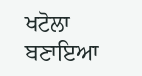ਖਟੋਲਾ ਬਣਾਇਆ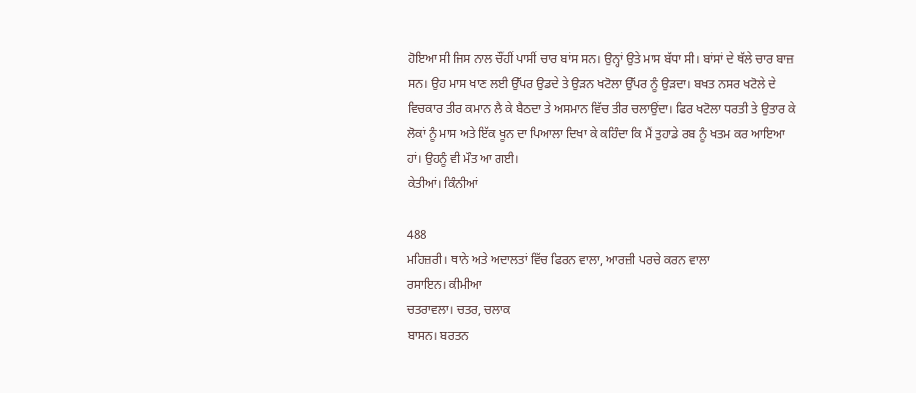ਹੋਇਆ ਸੀ ਜਿਸ ਨਾਲ ਚੌਂਹੀਂ ਪਾਸੀਂ ਚਾਰ ਬਾਂਸ ਸਨ। ਉਨ੍ਹਾਂ ਉਤੇ ਮਾਸ ਬੱਧਾ ਸੀ। ਬਾਂਸਾਂ ਦੇ ਥੱਲੇ ਚਾਰ ਬਾਜ਼ ਸਨ। ਉਹ ਮਾਸ ਖਾਣ ਲਈ ਉੱਪਰ ਉਡਦੇ ਤੇ ਉੜਨ ਖਟੋਲਾ ਉੱਪਰ ਨੂੰ ਉੜਦਾ। ਬਖਤ ਨਸਰ ਖਟੋਲੇ ਦੇ ਵਿਚਕਾਰ ਤੀਰ ਕਮਾਨ ਲੈ ਕੇ ਬੈਠਦਾ ਤੇ ਅਸਮਾਨ ਵਿੱਚ ਤੀਰ ਚਲਾਉਂਦਾ। ਫਿਰ ਖਟੋਲਾ ਧਰਤੀ ਤੇ ਉਤਾਰ ਕੇ ਲੋਕਾਂ ਨੂੰ ਮਾਸ ਅਤੇ ਇੱਕ ਖੂਨ ਦਾ ਪਿਆਲਾ ਦਿਖਾ ਕੇ ਕਹਿੰਦਾ ਕਿ ਮੈਂ ਤੁਹਾਡੇ ਰਬ ਨੂੰ ਖਤਮ ਕਰ ਆਇਆ ਹਾਂ। ਉਹਨੂੰ ਵੀ ਮੌਤ ਆ ਗਈ।
ਕੇਤੀਆਂ। ਕਿੰਨੀਆਂ

488
ਮਹਿਜ਼ਰੀ। ਥਾਨੇ ਅਤੇ ਅਦਾਲਤਾਂ ਵਿੱਚ ਫਿਰਨ ਵਾਲਾ, ਆਰਜ਼ੀ ਪਰਚੇ ਕਰਨ ਵਾਲਾ
ਰਸਾਇਨ। ਕੀਮੀਆ
ਚਤਰਾਵਲਾ। ਚਤਰ, ਚਲਾਕ
ਬਾਸਨ। ਬਰਤਨ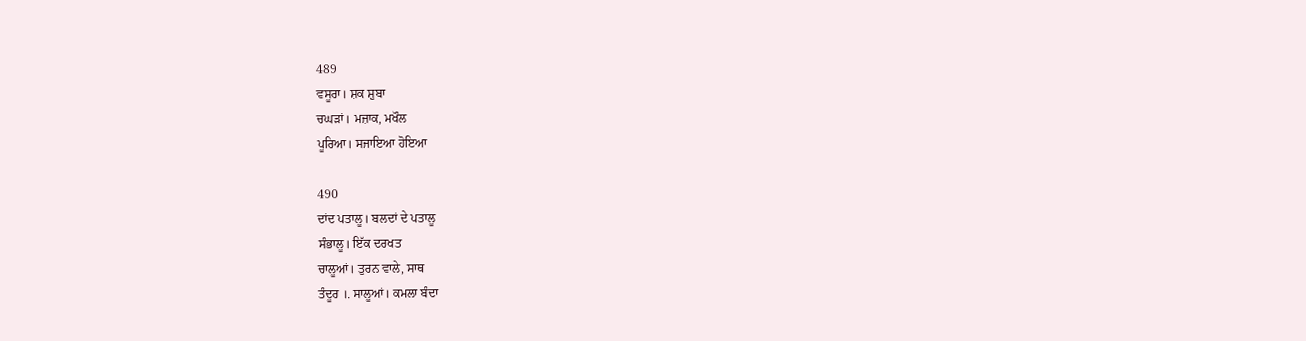489
ਵਸੂਰਾ। ਸ਼ਕ ਸ਼ੁਬਾ
ਚਘੜਾਂ। ਮਜ਼ਾਕ, ਮਖੌਲ
ਪੂਰਿਆ। ਸਜਾਇਆ ਹੋਇਆ

490
ਦਾਂਦ ਪਤਾਲੂ। ਬਲਦਾਂ ਦੇ ਪਤਾਲੂ
ਸੰਭਾਲੂ। ਇੱਕ ਦਰਖਤ
ਚਾਲੂਆਂ। ਤੁਰਨ ਵਾਲੇ, ਸਾਥ
ਤੰਦੂਰ ।. ਸਾਲੂਆਂ। ਕਮਲਾ ਬੰਦਾ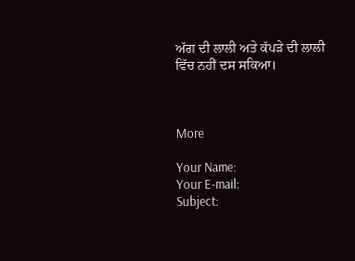ਅੱਗ ਦੀ ਲਾਲੀ ਅਤੇ ਕੱਪੜੇ ਦੀ ਲਾਲੀ ਵਿੱਚ ਨਹੀਂ ਦਸ ਸਕਿਆ।



More

Your Name:
Your E-mail:
Subject: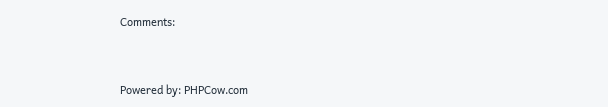Comments:


Powered by: PHPCow.com